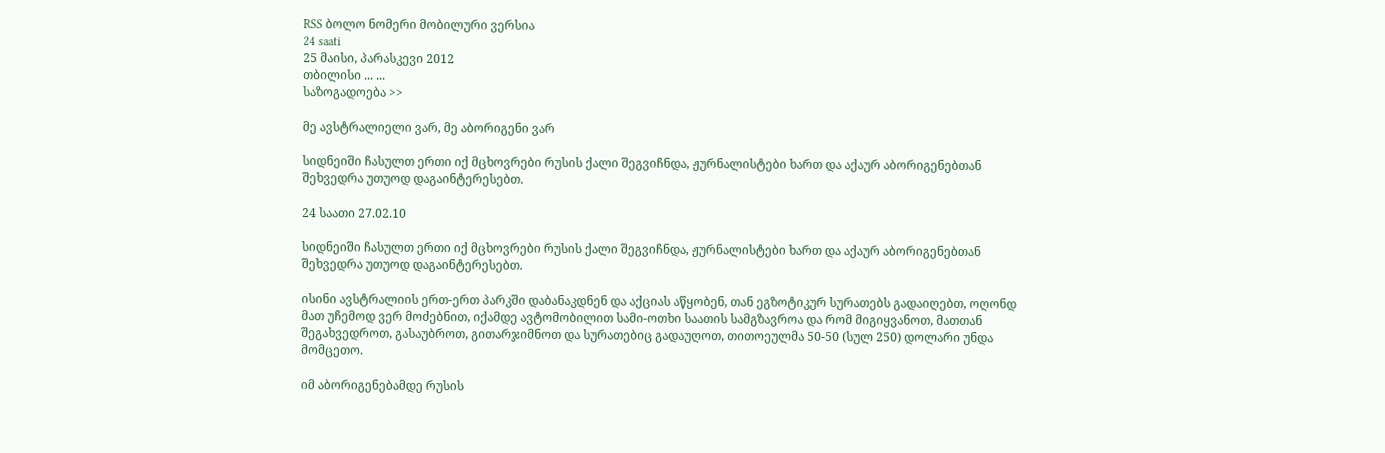RSS ბოლო ნომერი მობილური ვერსია
24 saati
25 მაისი, პარასკევი 2012
თბილისი ... ...
საზოგადოება >>

მე ავსტრალიელი ვარ, მე აბორიგენი ვარ

სიდნეიში ჩასულთ ერთი იქ მცხოვრები რუსის ქალი შეგვიჩნდა, ჟურნალისტები ხართ და აქაურ აბორიგენებთან შეხვედრა უთუოდ დაგაინტერესებთ.

24 საათი 27.02.10

სიდნეიში ჩასულთ ერთი იქ მცხოვრები რუსის ქალი შეგვიჩნდა, ჟურნალისტები ხართ და აქაურ აბორიგენებთან შეხვედრა უთუოდ დაგაინტერესებთ.

ისინი ავსტრალიის ერთ-ერთ პარკში დაბანაკდნენ და აქციას აწყობენ, თან ეგზოტიკურ სურათებს გადაიღებთ, ოღონდ მათ უჩემოდ ვერ მოძებნით, იქამდე ავტომობილით სამი-ოთხი საათის სამგზავროა და რომ მიგიყვანოთ, მათთან შეგახვედროთ, გასაუბროთ, გითარჯიმნოთ და სურათებიც გადაუღოთ, თითოეულმა 50-50 (სულ 250) დოლარი უნდა მომცეთო.

იმ აბორიგენებამდე რუსის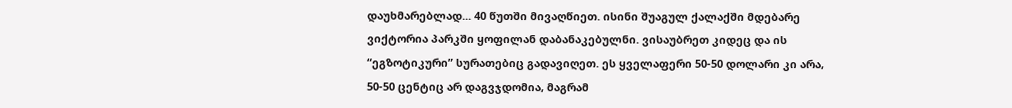დაუხმარებლად... 40 წუთში მივაღწიეთ. ისინი შუაგულ ქალაქში მდებარე ვიქტორია პარკში ყოფილან დაბანაკებულნი. ვისაუბრეთ კიდეც და ის “ეგზოტიკური” სურათებიც გადავიღეთ. ეს ყველაფერი 50-50 დოლარი კი არა, 50-50 ცენტიც არ დაგვჯდომია, მაგრამ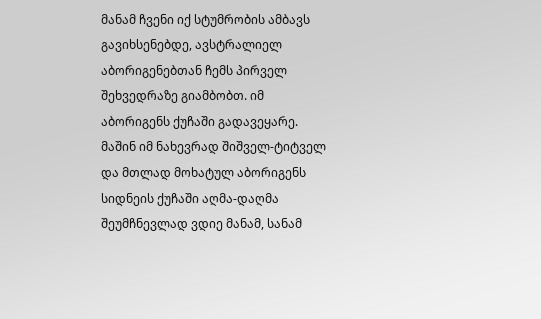მანამ ჩვენი იქ სტუმრობის ამბავს გავიხსენებდე, ავსტრალიელ აბორიგენებთან ჩემს პირველ შეხვედრაზე გიამბობთ. იმ აბორიგენს ქუჩაში გადავეყარე. მაშინ იმ ნახევრად შიშველ-ტიტველ და მთლად მოხატულ აბორიგენს სიდნეის ქუჩაში აღმა-დაღმა შეუმჩნევლად ვდიე მანამ, სანამ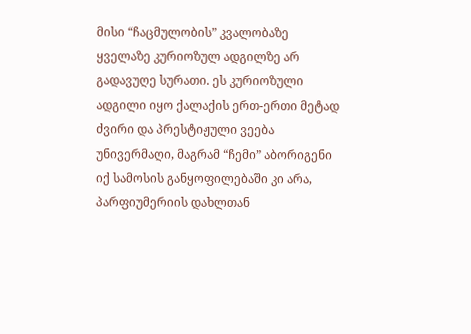მისი “ჩაცმულობის” კვალობაზე ყველაზე კურიოზულ ადგილზე არ გადავუღე სურათი. ეს კურიოზული ადგილი იყო ქალაქის ერთ-ერთი მეტად ძვირი და პრესტიჟული ვეება უნივერმაღი, მაგრამ “ჩემი” აბორიგენი იქ სამოსის განყოფილებაში კი არა, პარფიუმერიის დახლთან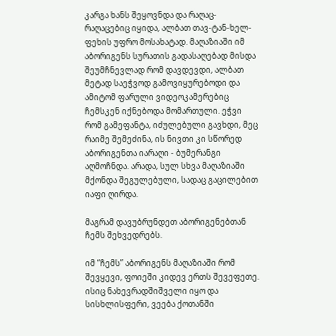კარგა ხანს შეყოვნდა და რაღაც-რაღაცებიც იყიდა, ალბათ თავ-ტან-ხელ-ფეხის უფრო მოსახატად. მაღაზიაში იმ აბორიგენს სურათის გადასაღებად მისდა შეუმჩნევლად რომ დავდევდი, ალბათ მეტად საეჭვოდ გამოვიყურებოდი და ამიტომ ფარული ვიდეოკამერებიც ჩემსკენ იქნებოდა მომართული. ეჭვი რომ გამეფანტა, იძულებული გავხდი, მეც რაიმე შემეძინა, ის ნივთი კი სწორედ აბორიგენთა იარაღი - ბუმერანგი აღმოჩნდა. არადა, სულ სხვა მაღაზიაში მქონდა შეგულებული, სადაც გაცილებით იაფი ღირდა.

მაგრამ დავუბრუნდეთ აბორიგენებთან ჩემს შეხვედრებს.

იმ “ჩემს” აბორიგენს მაღაზიაში რომ შევყევი, ფოიეში კიდევ ერთს შევეფეთე. ისიც ნახევრადშიშველი იყო და სისხლისფერი, ვეება ქოთანში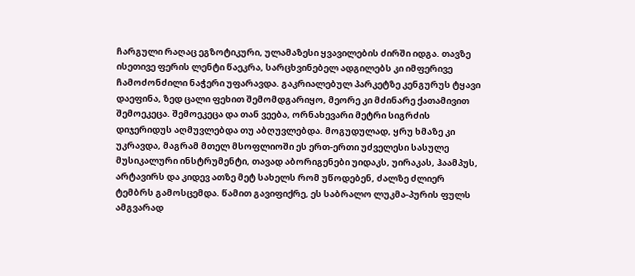ჩარგული რაღაც ეგზოტიკური, ულამაზესი ყვავილების ძირში იდგა. თავზე ისეთივე ფერის ლენტი წაეკრა, სარცხვინებელ ადგილებს კი იმფერივე ჩამოძონძილი ნაჭერი უფარავდა. გაკრიალებულ პარკეტზე კენგურუს ტყავი დაეფინა, ზედ ცალი ფეხით შემომდგარიყო, მეორე კი მძინარე ქათამივით შემოეკეცა. შემოეკეცა და თან ვეება, ორნახევარი მეტრი სიგრძის დიჯერიდუს აღმუვლებდა თუ აბღუვლებდა. მოგუდულად, ყრუ ხმაზე კი უკრავდა, მაგრამ მთელ მსოფლიოში ეს ერთ-ერთი უძველესი სასულე მუსიკალური ინსტრუმენტი, თავად აბორიგენები უიდაკს, უირაკას, ჰაამპუს, არტავირს და კიდევ ათზე მეტ სახელს რომ უწოდებენ, ძალზე ძლიერ ტემბრს გამოსცემდა. წამით გავიფიქრე, ეს საბრალო ლუკმა-პურის ფულს ამგვარად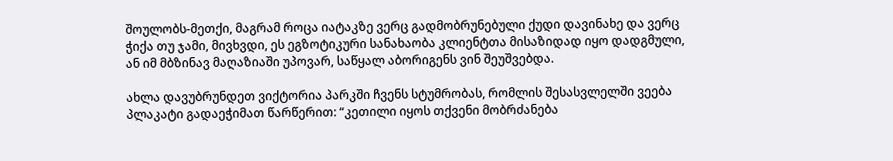შოულობს-მეთქი, მაგრამ როცა იატაკზე ვერც გადმობრუნებული ქუდი დავინახე და ვერც ჭიქა თუ ჯამი, მივხვდი, ეს ეგზოტიკური სანახაობა კლიენტთა მისაზიდად იყო დადგმული, ან იმ მბზინავ მაღაზიაში უპოვარ, საწყალ აბორიგენს ვინ შეუშვებდა.

ახლა დავუბრუნდეთ ვიქტორია პარკში ჩვენს სტუმრობას, რომლის შესასვლელში ვეება პლაკატი გადაეჭიმათ წარწერით: “კეთილი იყოს თქვენი მობრძანება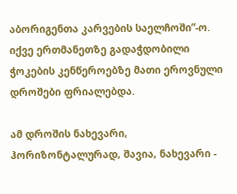აბორიგენთა კარვების საელჩოში”-ო. იქვე ერთმანეთზე გადაჭდობილი ჭოკების კენწეროებზე მათი ეროვნული დროშები ფრიალებდა.

ამ დროშის ნახევარი, ჰორიზონტალურად, შავია, ნახევარი -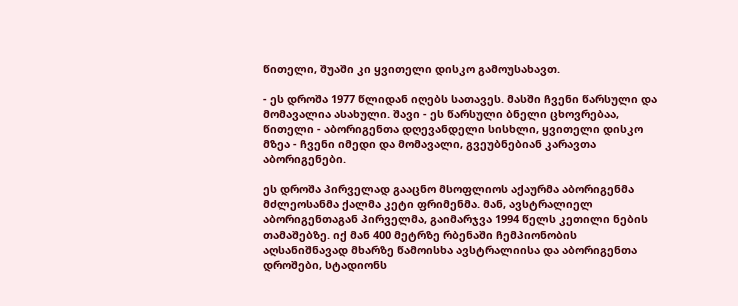წითელი, შუაში კი ყვითელი დისკო გამოუსახავთ.

- ეს დროშა 1977 წლიდან იღებს სათავეს. მასში ჩვენი წარსული და მომავალია ასახული. შავი - ეს წარსული ბნელი ცხოვრებაა, წითელი - აბორიგენთა დღევანდელი სისხლი, ყვითელი დისკო მზეა - ჩვენი იმედი და მომავალი, გვეუბნებიან კარავთა აბორიგენები.

ეს დროშა პირველად გააცნო მსოფლიოს აქაურმა აბორიგენმა მძლეოსანმა ქალმა კეტი ფრიმენმა. მან, ავსტრალიელ აბორიგენთაგან პირველმა, გაიმარჯვა 1994 წელს კეთილი ნების თამაშებზე. იქ მან 400 მეტრზე რბენაში ჩემპიონობის აღსანიშნავად მხარზე წამოისხა ავსტრალიისა და აბორიგენთა დროშები, სტადიონს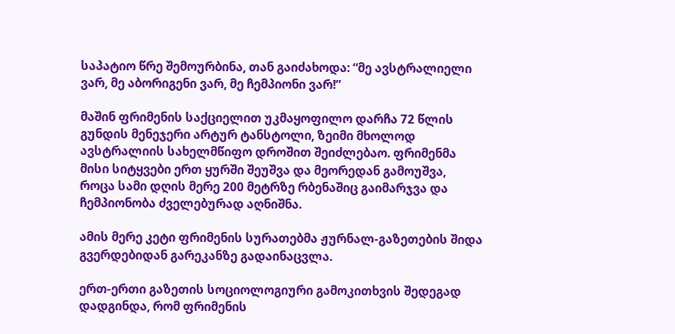საპატიო წრე შემოურბინა, თან გაიძახოდა: “მე ავსტრალიელი ვარ, მე აბორიგენი ვარ, მე ჩემპიონი ვარ!”

მაშინ ფრიმენის საქციელით უკმაყოფილო დარჩა 72 წლის გუნდის მენეჯერი არტურ ტანსტოლი, ზეიმი მხოლოდ ავსტრალიის სახელმწიფო დროშით შეიძლებაო. ფრიმენმა მისი სიტყვები ერთ ყურში შეუშვა და მეორედან გამოუშვა, როცა სამი დღის მერე 200 მეტრზე რბენაშიც გაიმარჯვა და ჩემპიონობა ძველებურად აღნიშნა.

ამის მერე კეტი ფრიმენის სურათებმა ჟურნალ-გაზეთების შიდა გვერდებიდან გარეკანზე გადაინაცვლა.

ერთ-ერთი გაზეთის სოციოლოგიური გამოკითხვის შედეგად დადგინდა, რომ ფრიმენის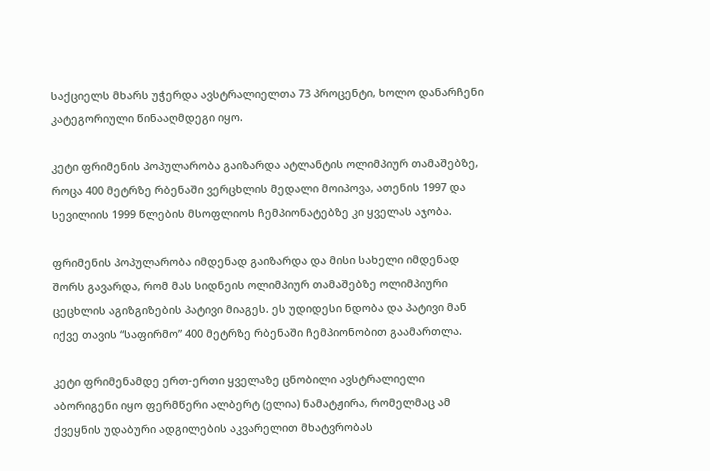საქციელს მხარს უჭერდა ავსტრალიელთა 73 პროცენტი, ხოლო დანარჩენი კატეგორიული წინააღმდეგი იყო.

კეტი ფრიმენის პოპულარობა გაიზარდა ატლანტის ოლიმპიურ თამაშებზე, როცა 400 მეტრზე რბენაში ვერცხლის მედალი მოიპოვა, ათენის 1997 და სევილიის 1999 წლების მსოფლიოს ჩემპიონატებზე კი ყველას აჯობა.

ფრიმენის პოპულარობა იმდენად გაიზარდა და მისი სახელი იმდენად შორს გავარდა, რომ მას სიდნეის ოლიმპიურ თამაშებზე ოლიმპიური ცეცხლის აგიზგიზების პატივი მიაგეს. ეს უდიდესი ნდობა და პატივი მან იქვე თავის “საფირმო” 400 მეტრზე რბენაში ჩემპიონობით გაამართლა.

კეტი ფრიმენამდე ერთ-ერთი ყველაზე ცნობილი ავსტრალიელი აბორიგენი იყო ფერმწერი ალბერტ (ელია) ნამატჟირა, რომელმაც ამ ქვეყნის უდაბური ადგილების აკვარელით მხატვრობას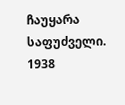ჩაუყარა საფუძველი. 1938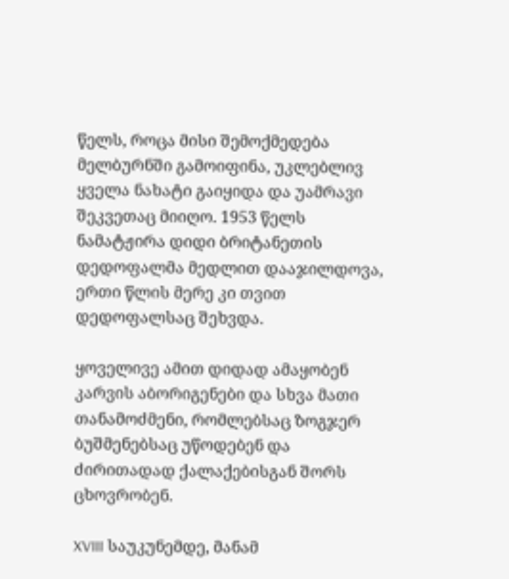წელს, როცა მისი შემოქმედება მელბურნში გამოიფინა, უკლებლივ ყველა ნახატი გაიყიდა და უამრავი შეკვეთაც მიიღო. 1953 წელს ნამატჟირა დიდი ბრიტანეთის დედოფალმა მედლით დააჯილდოვა, ერთი წლის მერე კი თვით დედოფალსაც შეხვდა.

ყოველივე ამით დიდად ამაყობენ კარვის აბორიგენები და სხვა მათი თანამოძმენი, რომლებსაც ზოგჯერ ბუშმენებსაც უწოდებენ და ძირითადად ქალაქებისგან შორს ცხოვრობენ.

XVIII საუკუნემდე, მანამ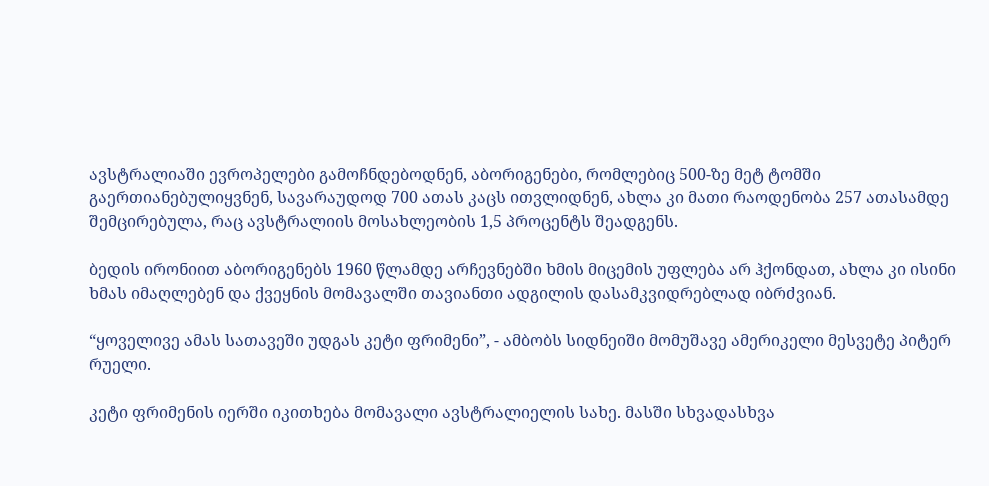ავსტრალიაში ევროპელები გამოჩნდებოდნენ, აბორიგენები, რომლებიც 500-ზე მეტ ტომში გაერთიანებულიყვნენ, სავარაუდოდ 700 ათას კაცს ითვლიდნენ, ახლა კი მათი რაოდენობა 257 ათასამდე შემცირებულა, რაც ავსტრალიის მოსახლეობის 1,5 პროცენტს შეადგენს.

ბედის ირონიით აბორიგენებს 1960 წლამდე არჩევნებში ხმის მიცემის უფლება არ ჰქონდათ, ახლა კი ისინი ხმას იმაღლებენ და ქვეყნის მომავალში თავიანთი ადგილის დასამკვიდრებლად იბრძვიან.

“ყოველივე ამას სათავეში უდგას კეტი ფრიმენი”, - ამბობს სიდნეიში მომუშავე ამერიკელი მესვეტე პიტერ რუელი.

კეტი ფრიმენის იერში იკითხება მომავალი ავსტრალიელის სახე. მასში სხვადასხვა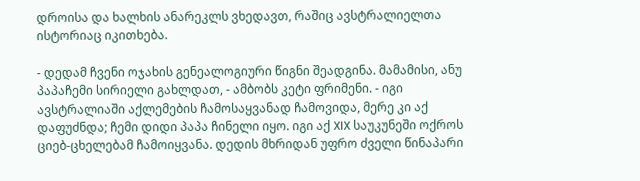დროისა და ხალხის ანარეკლს ვხედავთ, რაშიც ავსტრალიელთა ისტორიაც იკითხება.

- დედამ ჩვენი ოჯახის გენეალოგიური წიგნი შეადგინა. მამამისი, ანუ პაპაჩემი სირიელი გახლდათ, - ამბობს კეტი ფრიმენი. - იგი ავსტრალიაში აქლემების ჩამოსაყვანად ჩამოვიდა, მერე კი აქ დაფუძნდა; ჩემი დიდი პაპა ჩინელი იყო. იგი აქ XIX საუკუნეში ოქროს ციებ-ცხელებამ ჩამოიყვანა. დედის მხრიდან უფრო ძველი წინაპარი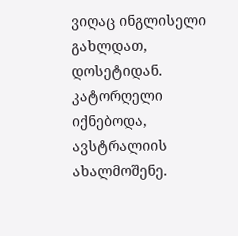ვიღაც ინგლისელი გახლდათ, დოსეტიდან. კატორღელი იქნებოდა, ავსტრალიის ახალმოშენე.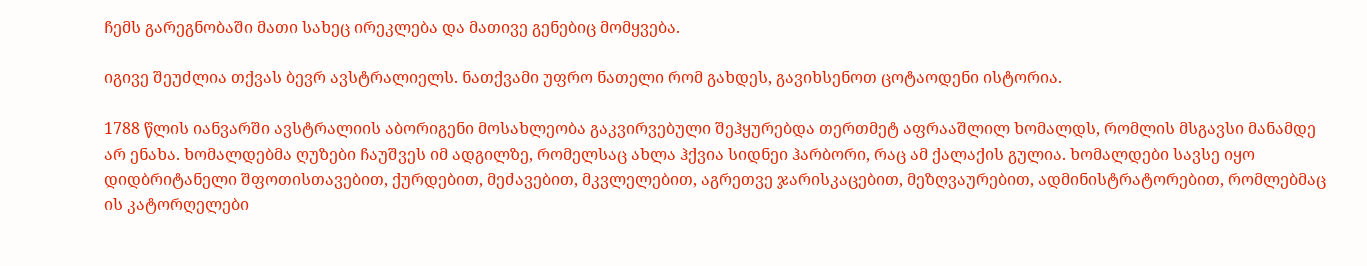ჩემს გარეგნობაში მათი სახეც ირეკლება და მათივე გენებიც მომყვება.

იგივე შეუძლია თქვას ბევრ ავსტრალიელს. ნათქვამი უფრო ნათელი რომ გახდეს, გავიხსენოთ ცოტაოდენი ისტორია.

1788 წლის იანვარში ავსტრალიის აბორიგენი მოსახლეობა გაკვირვებული შეჰყურებდა თერთმეტ აფრააშლილ ხომალდს, რომლის მსგავსი მანამდე არ ენახა. ხომალდებმა ღუზები ჩაუშვეს იმ ადგილზე, რომელსაც ახლა ჰქვია სიდნეი ჰარბორი, რაც ამ ქალაქის გულია. ხომალდები სავსე იყო დიდბრიტანელი შფოთისთავებით, ქურდებით, მეძავებით, მკვლელებით, აგრეთვე ჯარისკაცებით, მეზღვაურებით, ადმინისტრატორებით, რომლებმაც ის კატორღელები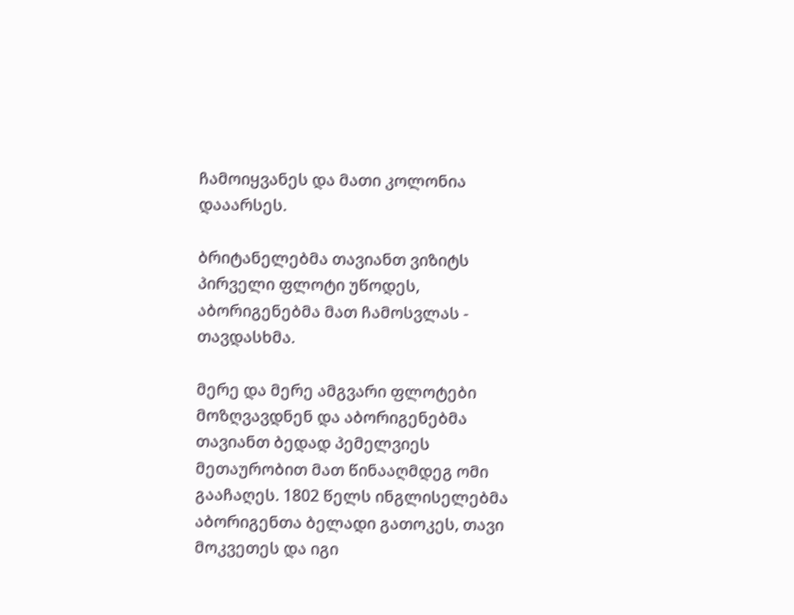ჩამოიყვანეს და მათი კოლონია დააარსეს.

ბრიტანელებმა თავიანთ ვიზიტს პირველი ფლოტი უწოდეს, აბორიგენებმა მათ ჩამოსვლას - თავდასხმა.

მერე და მერე ამგვარი ფლოტები მოზღვავდნენ და აბორიგენებმა თავიანთ ბედად პემელვიეს მეთაურობით მათ წინააღმდეგ ომი გააჩაღეს. 1802 წელს ინგლისელებმა აბორიგენთა ბელადი გათოკეს, თავი მოკვეთეს და იგი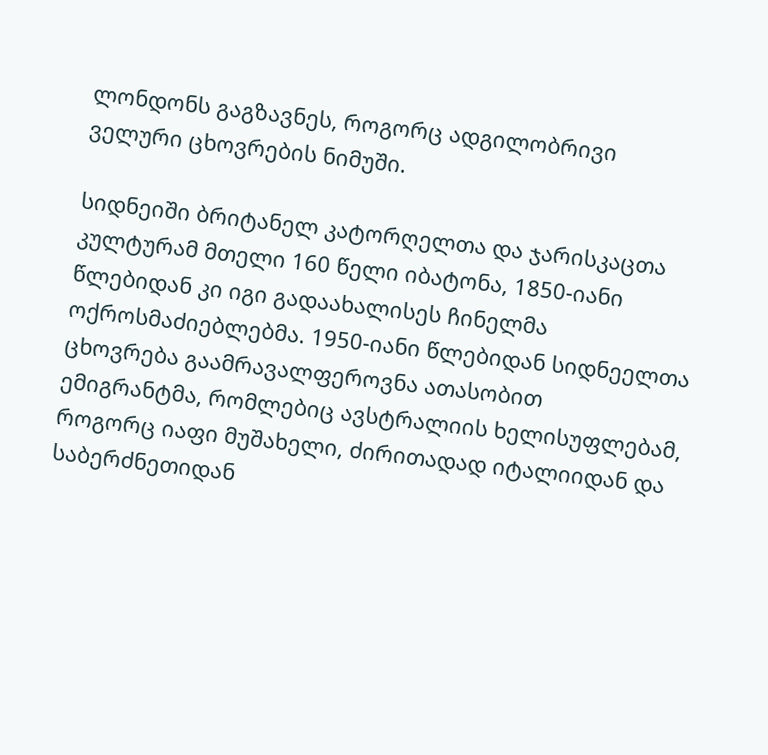ლონდონს გაგზავნეს, როგორც ადგილობრივი ველური ცხოვრების ნიმუში.

სიდნეიში ბრიტანელ კატორღელთა და ჯარისკაცთა კულტურამ მთელი 160 წელი იბატონა, 1850-იანი წლებიდან კი იგი გადაახალისეს ჩინელმა ოქროსმაძიებლებმა. 1950-იანი წლებიდან სიდნეელთა ცხოვრება გაამრავალფეროვნა ათასობით ემიგრანტმა, რომლებიც ავსტრალიის ხელისუფლებამ, როგორც იაფი მუშახელი, ძირითადად იტალიიდან და საბერძნეთიდან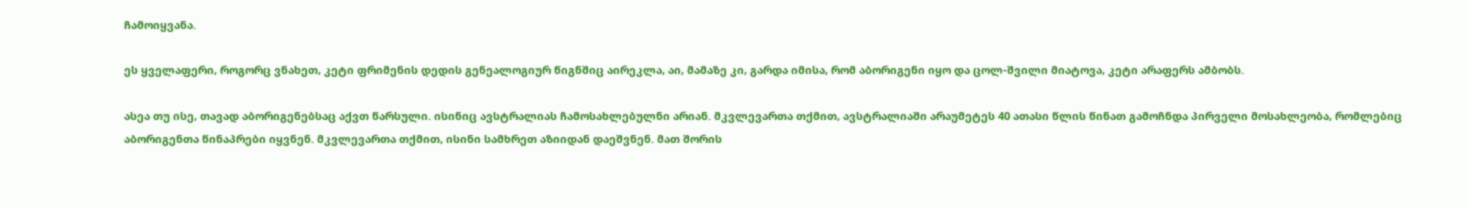ჩამოიყვანა.

ეს ყველაფერი, როგორც ვნახეთ, კეტი ფრიმენის დედის გენეალოგიურ წიგნშიც აირეკლა, აი, მამაზე კი, გარდა იმისა, რომ აბორიგენი იყო და ცოლ-შვილი მიატოვა, კეტი არაფერს ამბობს.

ასეა თუ ისე, თავად აბორიგენებსაც აქვთ წარსული. ისინიც ავსტრალიას ჩამოსახლებულნი არიან. მკვლევართა თქმით, ავსტრალიაში არაუმეტეს 40 ათასი წლის წინათ გამოჩნდა პირველი მოსახლეობა, რომლებიც აბორიგენთა წინაპრები იყვნენ. მკვლევართა თქმით, ისინი სამხრეთ აზიიდან დაეშვნენ. მათ შორის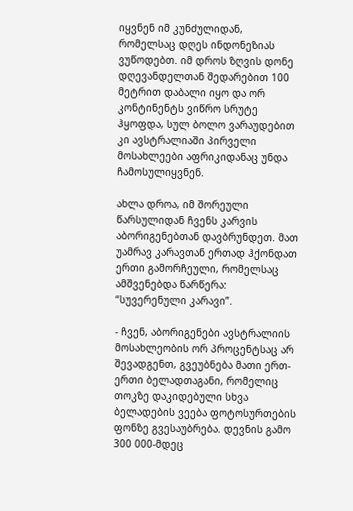იყვნენ იმ კუნძულიდან, რომელსაც დღეს ინდონეზიას ვუწოდებთ. იმ დროს ზღვის დონე დღევანდელთან შედარებით 100 მეტრით დაბალი იყო და ორ კონტინენტს ვიწრო სრუტე ჰყოფდა, სულ ბოლო ვარაუდებით კი ავსტრალიაში პირველი მოსახლეები აფრიკიდანაც უნდა ჩამოსულიყვნენ.

ახლა დროა, იმ შორეული წარსულიდან ჩვენს კარვის აბორიგენებთან დავბრუნდეთ. მათ უამრავ კარავთან ერთად ჰქონდათ ერთი გამორჩეული, რომელსაც ამშვენებდა წარწერა: “სუვერენული კარავი”.

- ჩვენ, აბორიგენები ავსტრალიის მოსახლეობის ორ პროცენტსაც არ შევადგენთ, გვეუბნება მათი ერთ-ერთი ბელადთაგანი, რომელიც თოკზე დაკიდებული სხვა ბელადების ვეება ფოტოსურთების ფონზე გვესაუბრება. დევნის გამო 300 000-მდეც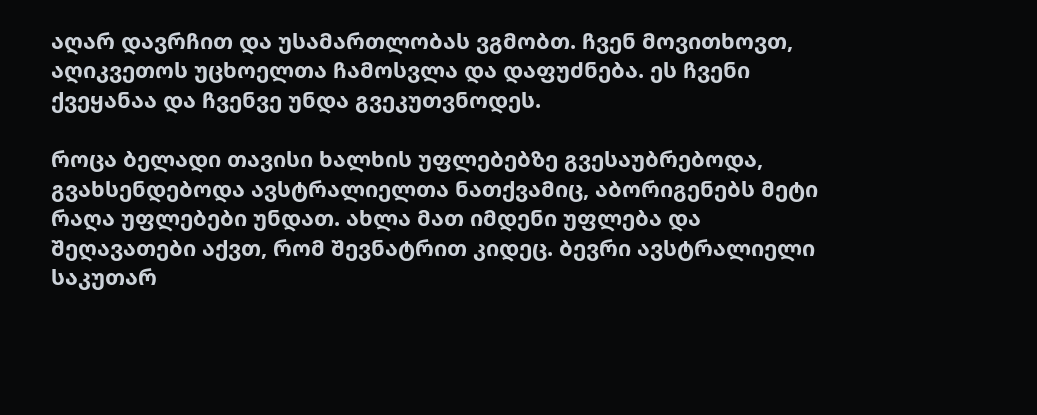აღარ დავრჩით და უსამართლობას ვგმობთ. ჩვენ მოვითხოვთ, აღიკვეთოს უცხოელთა ჩამოსვლა და დაფუძნება. ეს ჩვენი ქვეყანაა და ჩვენვე უნდა გვეკუთვნოდეს.

როცა ბელადი თავისი ხალხის უფლებებზე გვესაუბრებოდა, გვახსენდებოდა ავსტრალიელთა ნათქვამიც, აბორიგენებს მეტი რაღა უფლებები უნდათ. ახლა მათ იმდენი უფლება და შეღავათები აქვთ, რომ შევნატრით კიდეც. ბევრი ავსტრალიელი საკუთარ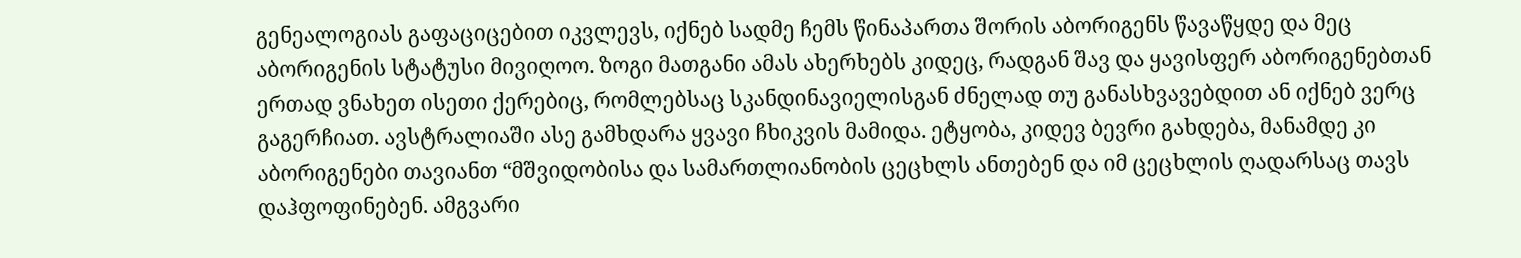გენეალოგიას გაფაციცებით იკვლევს, იქნებ სადმე ჩემს წინაპართა შორის აბორიგენს წავაწყდე და მეც აბორიგენის სტატუსი მივიღოო. ზოგი მათგანი ამას ახერხებს კიდეც, რადგან შავ და ყავისფერ აბორიგენებთან ერთად ვნახეთ ისეთი ქერებიც, რომლებსაც სკანდინავიელისგან ძნელად თუ განასხვავებდით ან იქნებ ვერც გაგერჩიათ. ავსტრალიაში ასე გამხდარა ყვავი ჩხიკვის მამიდა. ეტყობა, კიდევ ბევრი გახდება, მანამდე კი აბორიგენები თავიანთ “მშვიდობისა და სამართლიანობის ცეცხლს ანთებენ და იმ ცეცხლის ღადარსაც თავს დაჰფოფინებენ. ამგვარი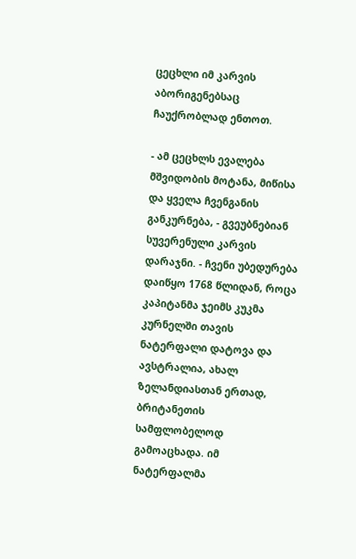ცეცხლი იმ კარვის აბორიგენებსაც ჩაუქრობლად ენთოთ.

- ამ ცეცხლს ევალება მშვიდობის მოტანა, მიწისა და ყველა ჩვენგანის განკურნება, - გვეუბნებიან სუვერენული კარვის დარაჯნი. - ჩვენი უბედურება დაიწყო 1768 წლიდან, როცა კაპიტანმა ჯეიმს კუკმა კურნელში თავის ნატერფალი დატოვა და ავსტრალია, ახალ ზელანდიასთან ერთად, ბრიტანეთის სამფლობელოდ გამოაცხადა. იმ ნატერფალმა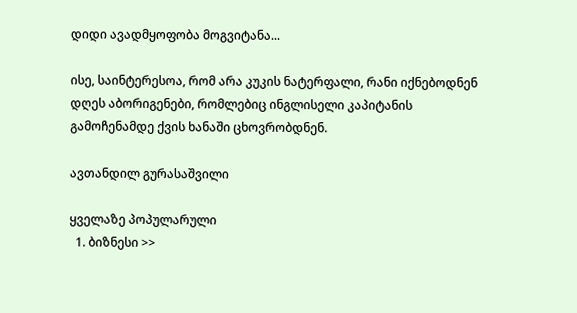დიდი ავადმყოფობა მოგვიტანა...

ისე, საინტერესოა, რომ არა კუკის ნატერფალი, რანი იქნებოდნენ დღეს აბორიგენები, რომლებიც ინგლისელი კაპიტანის გამოჩენამდე ქვის ხანაში ცხოვრობდნენ.

ავთანდილ გურასაშვილი

ყველაზე პოპულარული
  1. ბიზნესი >>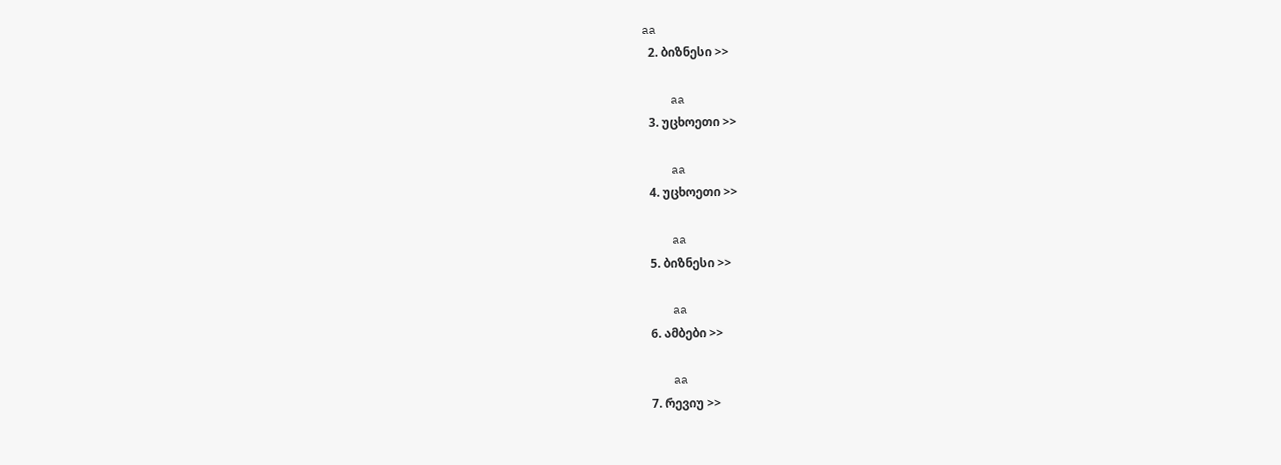aa
  2. ბიზნესი >>

    aa
  3. უცხოეთი >>

    aa
  4. უცხოეთი >>

    aa
  5. ბიზნესი >>

    aa
  6. ამბები >>

    aa
  7. რევიუ >>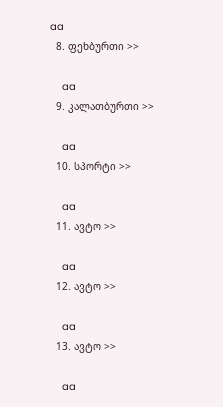aa
  8. ფეხბურთი >>

    aa
  9. კალათბურთი >>

    aa
  10. სპორტი >>

    aa
  11. ავტო >>

    aa
  12. ავტო >>

    aa
  13. ავტო >>

    aa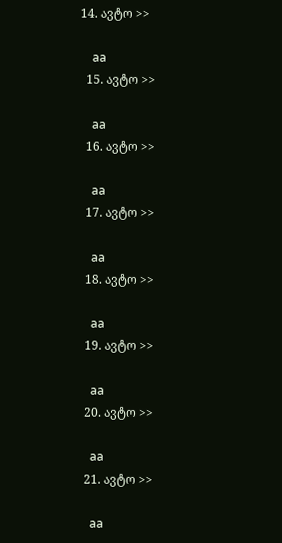14. ავტო >>

    aa
  15. ავტო >>

    aa
  16. ავტო >>

    aa
  17. ავტო >>

    aa
  18. ავტო >>

    aa
  19. ავტო >>

    aa
  20. ავტო >>

    aa
  21. ავტო >>

    aa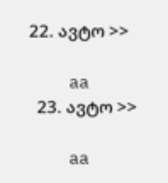22. ავტო >>

    aa
  23. ავტო >>

    aa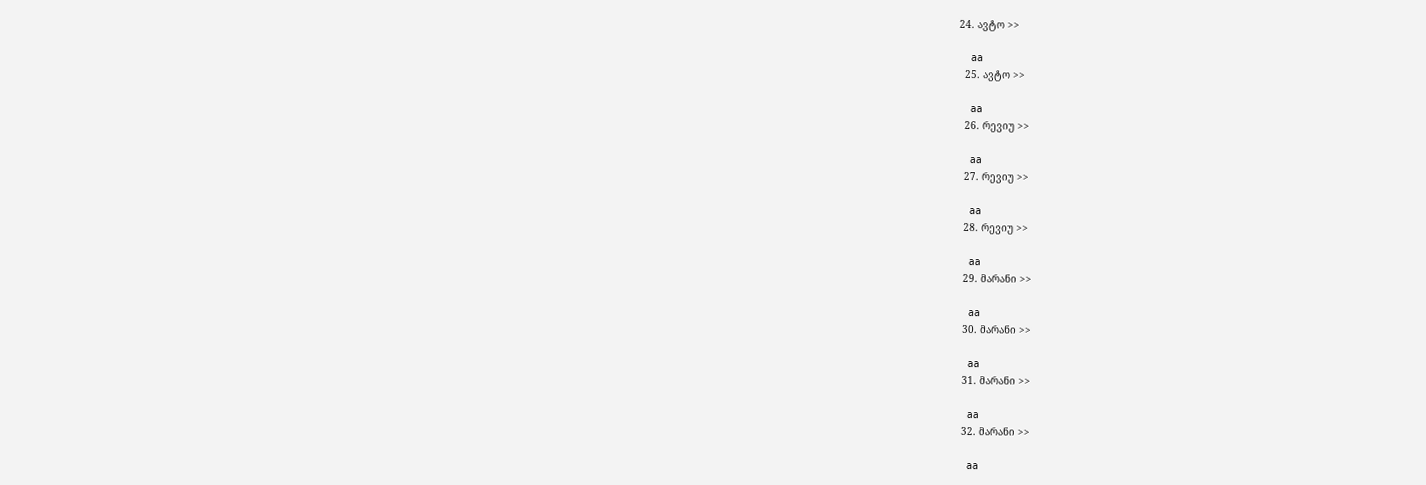24. ავტო >>

    aa
  25. ავტო >>

    aa
  26. რევიუ >>

    aa
  27. რევიუ >>

    aa
  28. რევიუ >>

    aa
  29. მარანი >>

    aa
  30. მარანი >>

    aa
  31. მარანი >>

    aa
  32. მარანი >>

    aa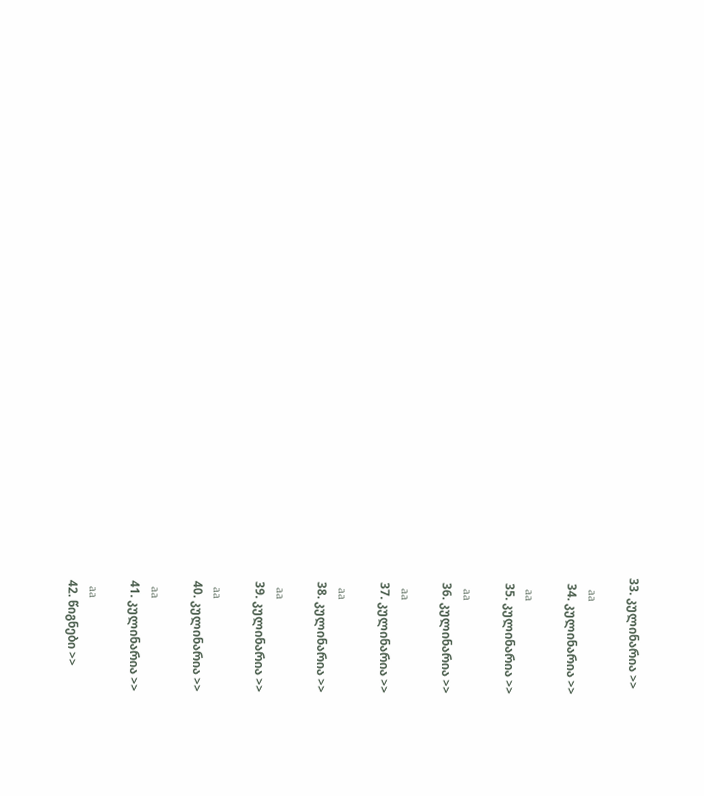33. კულინარია >>

    aa
  34. კულინარია >>

    aa
  35. კულინარია >>

    aa
  36. კულინარია >>

    aa
  37. კულინარია >>

    aa
  38. კულინარია >>

    aa
  39. კულინარია >>

    aa
  40. კულინარია >>

    aa
  41. კულინარია >>

    aa
  42. წიგნები >>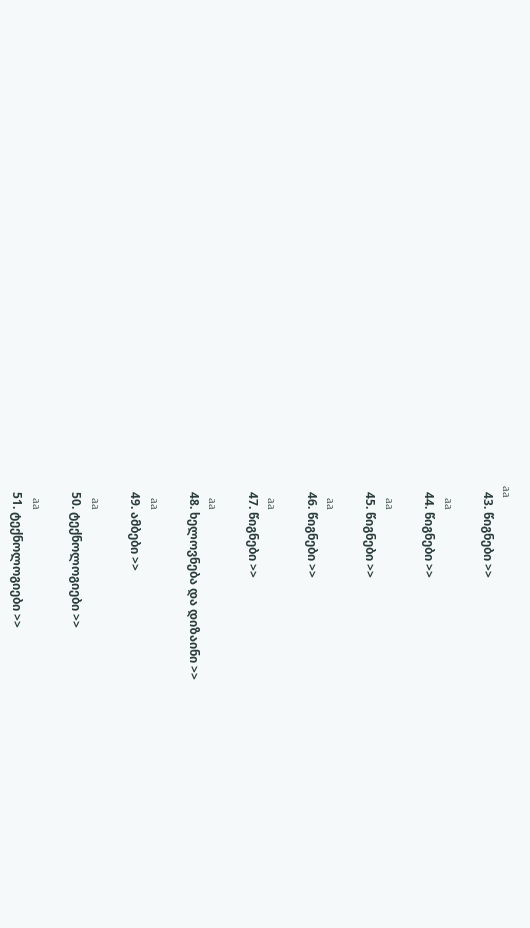aa
  43. წიგნები >>

    aa
  44. წიგნები >>

    aa
  45. წიგნები >>

    aa
  46. წიგნები >>

    aa
  47. წიგნები >>

    aa
  48. ხელოვნება და დიზაინი >>

    aa
  49. ამბები >>

    aa
  50. ტექნოლოგიები >>

    aa
  51. ტექნოლოგიები >>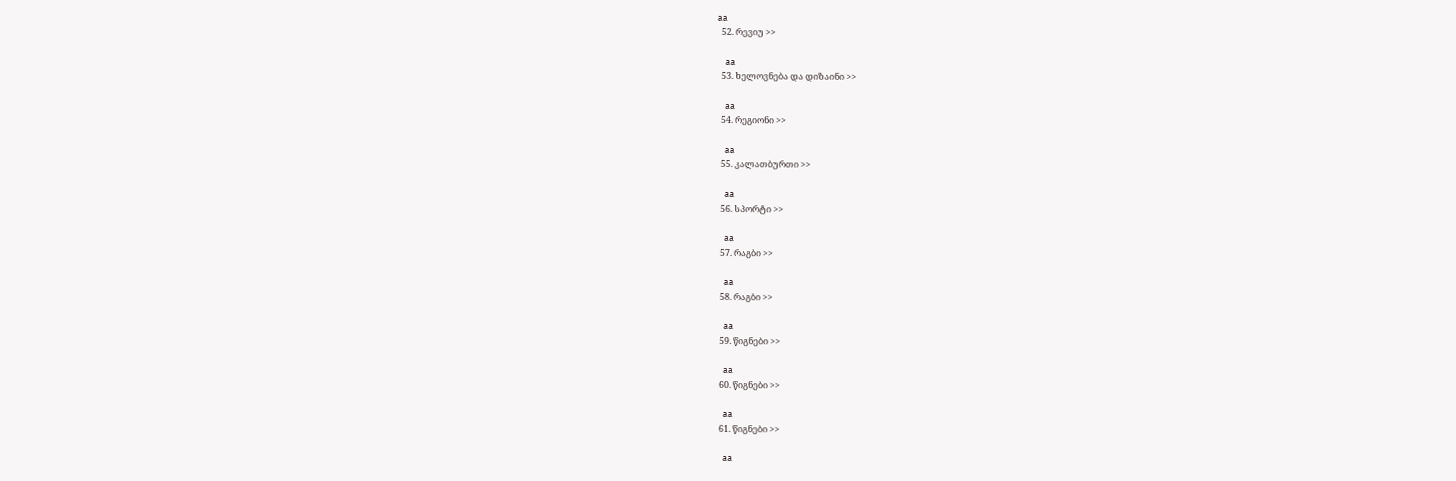aa
  52. რევიუ >>

    aa
  53. ხელოვნება და დიზაინი >>

    aa
  54. რეგიონი >>

    aa
  55. კალათბურთი >>

    aa
  56. სპორტი >>

    aa
  57. რაგბი >>

    aa
  58. რაგბი >>

    aa
  59. წიგნები >>

    aa
  60. წიგნები >>

    aa
  61. წიგნები >>

    aa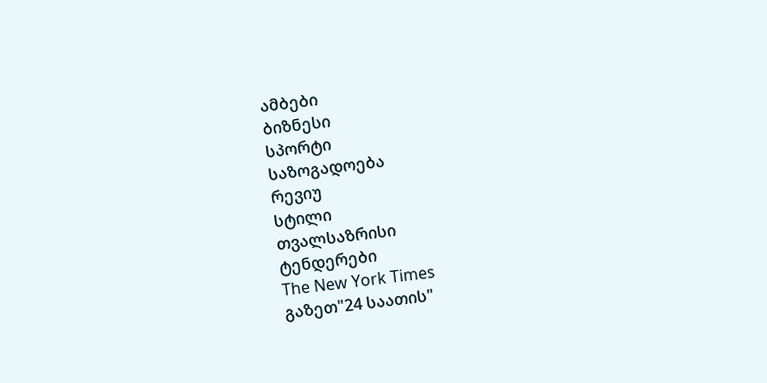ამბები
ბიზნესი
სპორტი
საზოგადოება
რევიუ
სტილი
თვალსაზრისი
ტენდერები
The New York Times
გაზეთ"24 საათის"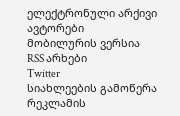ელექტრონული არქივი
ავტორები
მობილურის ვერსია
RSS არხები
Twitter
სიახლეების გამოწერა
რეკლამის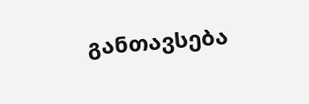განთავსება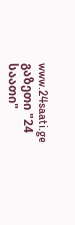www.24saati.ge
გაზეთი "24 საათი"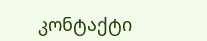კონტაქტი